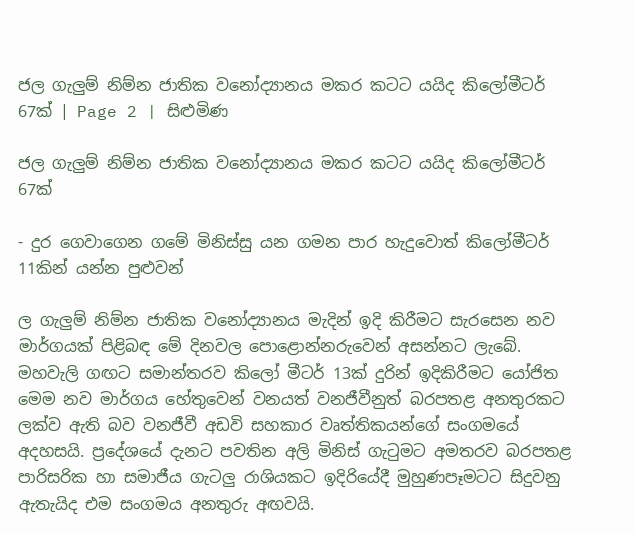ජල ගැලුම් නිම්න ජාතික වනෝද්‍යානය මකර කටට යයිද කිලෝමීටර් 67ක් | Page 2 | සිළුමිණ

ජල ගැලුම් නිම්න ජාතික වනෝද්‍යානය මකර කටට යයිද කිලෝමීටර් 67ක්

- දුර ගෙවාගෙන ගමේ මිනිස්සු යන ගමන පාර හැදුවොත් කිලෝමීටර් 11කින් යන්න පුළුවන්

ල ගැලුම් නිම්න ජාතික වනෝද්‍යානය මැදින් ඉදි කිරීමට සැරසෙන නව මාර්ගයක් පිළිබඳ මේ දිනවල පොළොන්නරුවෙන් අසන්නට ලැබේ. මහවැලි ගඟට සමාන්තරව කිලෝ මීටර් 13ක් දුරින් ඉදිකිරීමට යෝජිත මෙම නව මාර්ගය හේතුවෙන් වනයත් වනජීවීනුත් බරපතළ අනතුරකට ලක්ව ඇති බව වනජීවී අඩවි සහකාර වෘත්තිකයන්ගේ සංගමයේ අදහසයි. ප්‍රදේශයේ දැනට පවතින අලි මිනිස් ගැටුමට අමතරව බරපතළ පාරිසරික හා සමාජීය ගැටලු රාශියකට ඉදිරියේදී මුහුණපෑමටට සිදුවනු ඇතැයිද එම සංගමය අනතුරු අඟවයි.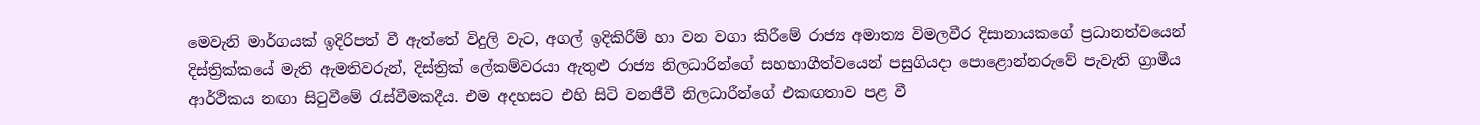මෙවැනි මාර්ගයක් ඉදිරිපත් වී ඇත්තේ විදුලි වැට, අගල් ඉදිකිරීම් හා වන වගා කිරීමේ රාජ්‍ය අමාත්‍ය විමලවීර දිසානායකගේ ප්‍රධානත්වයෙන් දිස්ත්‍රික්කයේ මැති ඇමතිවරුන්, දිස්ත්‍රික් ලේකම්වරයා ඇතුළු රාජ්‍ය නිලධාරින්ගේ සහභාගීත්වයෙන් පසුගියදා පොළොන්නරුවේ පැවැති ග්‍රාමීය ආර්ථිකය නඟා සිටුවීමේ රැස්වීමකදීය. එම අදහසට එහි සිටි වනජීවී නිලධාරීන්ගේ එකඟතාව පළ වී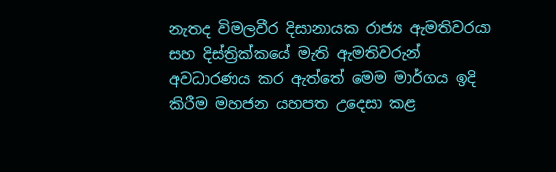නැතද විමලවීර දිසානායක රාජ්‍ය ඇමතිවරයා සහ දිස්ත්‍රික්කයේ මැති ඇමතිවරුන් අවධාරණය කර ඇත්තේ මෙම මාර්ගය ඉදි කිරීම මහජන යහපත උදෙසා කළ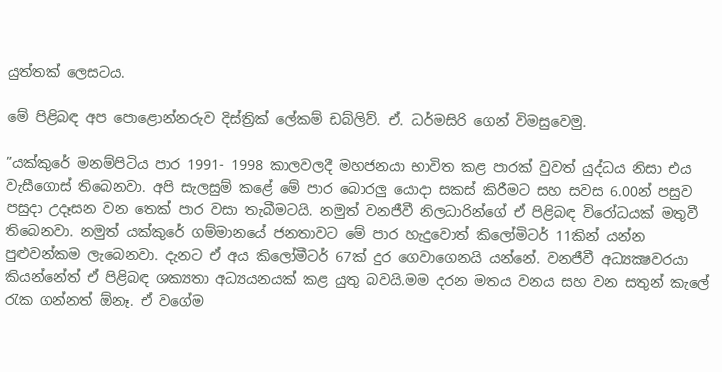යුත්තක් ලෙසටය.

මේ පිළිබඳ අප පොළොන්නරුව දිස්ත්‍රික් ලේකම් ඩබ්ලිව්. ඒ. ධර්මසිරි ගෙන් විමසුවෙමු.

”යක්කුරේ මනම්පිටිය පාර 1991- 1998 කාලවලදී මහජනයා භාවිත කළ පාරක් වුවත් යුද්ධය නිසා එය වැසීගොස් තිබෙනවා. අපි සැලසුම් කළේ මේ පාර බොරලු යොදා සකස් කිරීමට සහ සවස 6.00න් පසුව පසුදා උදෑසන වන තෙක් පාර වසා තැබීමටයි. නමුත් වනජීවී නිලධාරින්ගේ ඒ පිළිබඳ විරෝධයක් මතුවී තිබෙනවා. නමුත් යක්කුරේ ගම්මානයේ ජනතාවට මේ පාර හැදුවොත් කිලෝමිටර් 11කින් යන්න පුළුවන්කම ලැබෙනවා. දැනට ඒ අය කිලෝමීටර් 67ක් දුර ගෙවාගෙනයි යන්නේ. වනජීවී අධ්‍යක්‍ෂවරයා කියන්නේත් ඒ පිළිබඳ ශක්‍යතා අධ්‍යයනයක් කළ යුතු බවයි.මම දරන මතය වනය සහ වන සතුන් කැලේ රැක ගන්නත් ඕනෑ. ඒ වගේම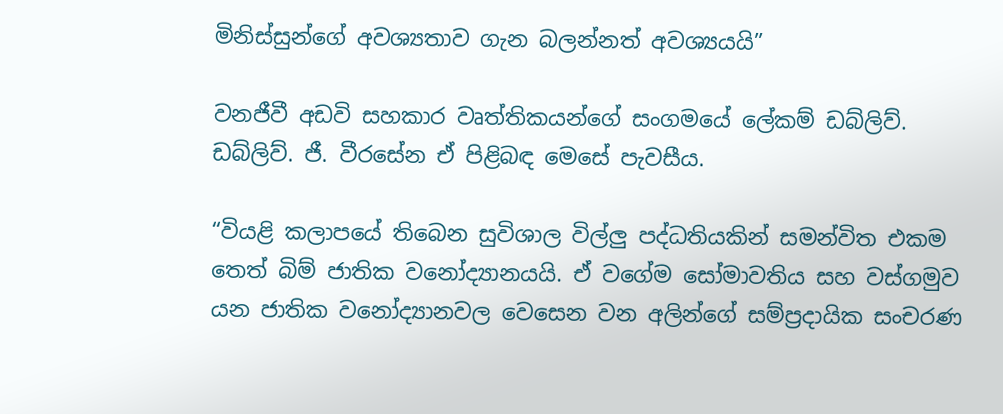මිනිස්සුන්ගේ අවශ්‍යතාව ගැන බලන්නත් අවශ්‍යයයි”

වනජීවී අඩවි සහකාර වෘත්තිකයන්ගේ සංගමයේ ලේකම් ඩබ්ලිව්. ඩබ්ලිව්. ජී. වීරසේන ඒ පිළිබඳ මෙසේ පැවසීය.

“වියළි කලාපයේ තිබෙන සුවිශාල විල්ලු පද්ධතියකින් සමන්විත එකම තෙත් බිම් ජාතික වනෝද්‍යානයයි. ඒ වගේම සෝමාවතිය සහ වස්ගමුව යන ජාතික වනෝද්‍යානවල වෙසෙන වන අලින්ගේ සම්ප්‍රදායික සංචරණ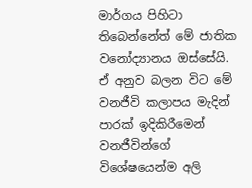මාර්ගය පිහිටා තිබෙන්නේත් මේ ජාතික වනෝද්‍යානය ඔස්සේයි. ඒ අනුව බලන විට මේ වනජීවි කලාපය මැදින් පාරක් ඉදිකිරීමෙන් වනජීවින්ගේ විශේෂයෙන්ම අලි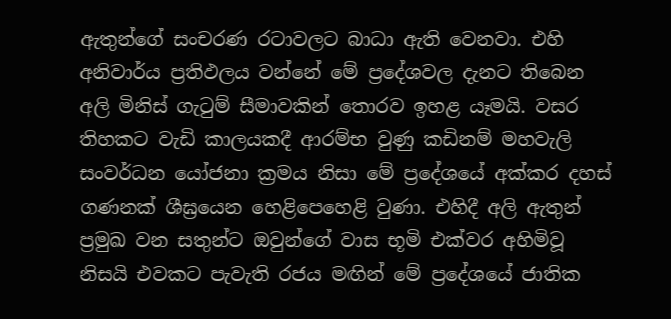ඇතුන්ගේ සංචරණ රටාවලට බාධා ඇති වෙනවා. එහි අනිවාර්ය ප්‍රතිඵලය වන්නේ මේ ප්‍රදේශවල දැනට තිබෙන අලි මිනිස් ගැටුම් සීමාවකින් තොරව ඉහළ යෑමයි. වසර තිහකට වැඩි කාලයකදී ආරම්භ වුණු කඩිනම් මහවැලි සංවර්ධන යෝජනා ක්‍රමය නිසා මේ ප්‍රදේශයේ අක්කර දහස් ගණනක් ශීඝ්‍රයෙන හෙළිපෙහෙළි වුණා. එහිදී අලි ඇතුන් ප්‍රමුඛ වන සතුන්ට ඔවුන්ගේ වාස භූමි එක්වර අහිමිවූ නිසයි එවකට පැවැති රජය මඟින් මේ ප්‍රදේශයේ ජාතික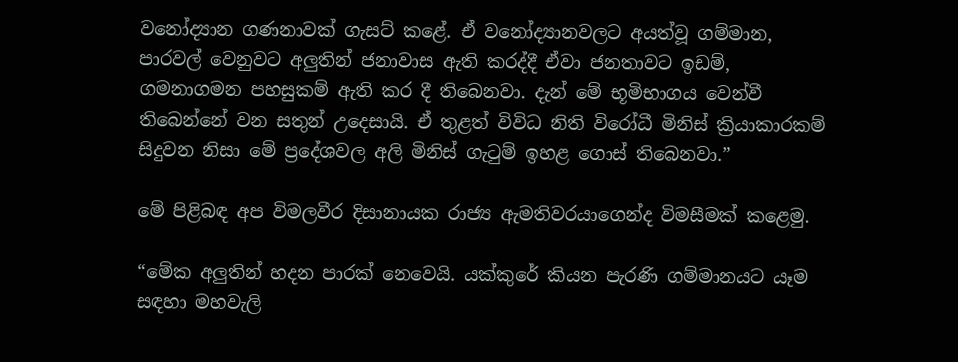වනෝද්‍යාන ගණනාවක් ගැසට් කළේ. ඒ වනෝද්‍යානවලට අයත්වූ ගම්මාන, පාරවල් වෙනුවට අලුතින් ජනාවාස ඇති කරද්දී ඒවා ජනතාවට ඉඩම්, ගමනාගමන පහසුකම් ඇති කර දී තිබෙනවා. දැන් මේ භූමිභාගය වෙන්වී තිබෙන්නේ වන සතුන් උදෙසායි. ඒ තුළත් විවිධ නිති විරෝධී මිනිස් ක්‍රියාකාරකම් සිදුවන නිසා මේ ප්‍රදේශවල අලි මිනිස් ගැටුම් ඉහළ ගොස් තිබෙනවා.”

මේ පිළිබඳ අප විමලවීර දිසානායක රාජ්‍ය ඇමතිවරයාගෙන්ද විමසීමක් කළෙමු.

“මේක අලුතින් හදන පාරක් නෙවෙයි. යක්කුරේ කියන පැරණි ගම්මානයට යෑම සඳහා මහවැලි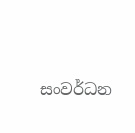සංවර්ධන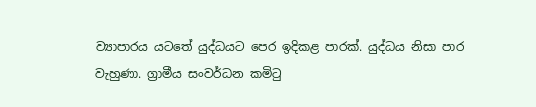ව්‍යාපාරය යටතේ යුද්ධයට පෙර ඉදිකළ පාරක්. යුද්ධය නිසා පාර වැහුණා. ග්‍රාමීය සංවර්ධන කමිටු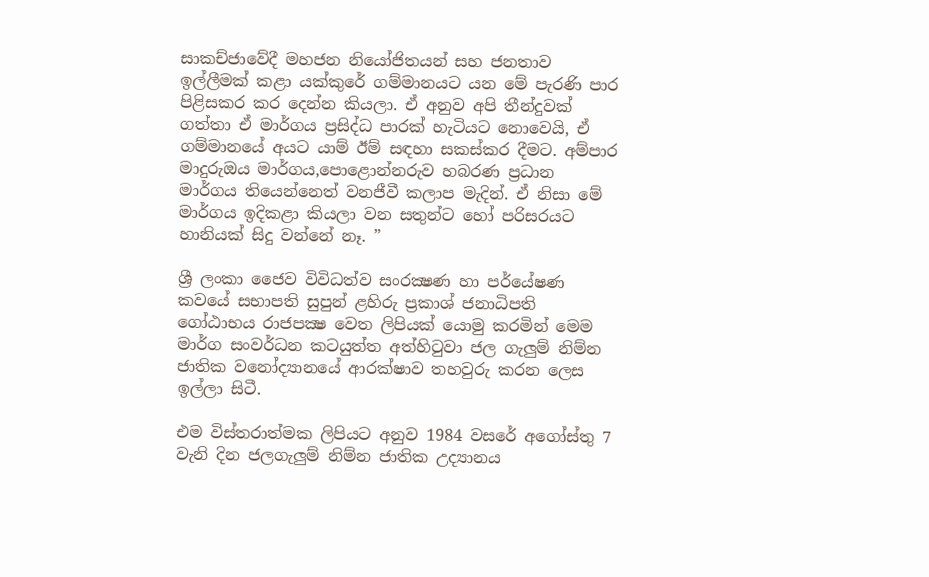සාකච්ජාවේදී මහජන නියෝජිතයන් සහ ජනතාව ඉල්ලීමක් කළා යක්කුරේ ගම්මානයට යන මේ පැරණි පාර පිළිසකර කර දෙන්න කියලා. ඒ අනුව අපි තීන්දුවක් ගත්තා ඒ මාර්ගය ප්‍රසිද්ධ පාරක් හැටියට නොවෙයි, ඒ ගම්මානයේ අයට යාම් ඊම් සඳහා සකස්කර දීමට. අම්පාර මාදුරුඔය මාර්ගය,පොළොන්නරුව හබරණ ප්‍රධාන මාර්ගය තියෙන්නෙත් වනජීවී කලාප මැදින්. ඒ නිසා මේ මාර්ගය ඉදිකළා කියලා වන සතුන්ට හෝ පරිසරයට හානියක් සිදු වන්නේ නෑ. ”

ශ්‍රී ලංකා ජෛව විවිධත්ව සංරක්‍ෂණ හා පර්යේෂණ කවයේ සභාපති සුපුන් ළහිරු ප්‍රකාශ් ජනාධිපති ගෝඨාභය රාජපක්‍ෂ වෙත ලිපියක් යොමු කරමින් මෙම මාර්ග සංවර්ධන කටයුත්ත අත්හිටුවා ජල ගැලුම් නිම්න ජාතික වනෝද්‍යානයේ ආරක්ෂාව තහවුරු කරන ලෙස ඉල්ලා සිටී.

එම විස්තරාත්මක ලිපියට අනුව 1984 වසරේ අගෝස්තු 7 වැනි දින ජලගැලුම් නිම්න ජාතික උද්‍යානය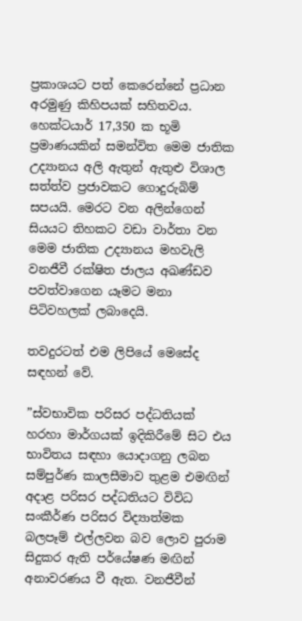ප්‍රකාශයට පත් කෙරෙන්නේ ප්‍රධාන අරමුණු කිහිපයක් සහිතවය. හෙක්ටයාර් 17,350 ක භූමි ප්‍රමාණයකින් සමන්විත මෙම ජාතික උද්‍යානය අලි ඇතුන් ඇතුළු විශාල සත්ත්ව ප්‍රජාවකට ගොදුරුබිම් සපයයි. මෙරට වන අලින්ගෙන් සියයට තිහකට වඩා වාර්තා වන මෙම ජාතික උද්‍යානය මහවැලි වනජීවී රක්ෂිත ජාලය අඛණ්ඩව පවත්වාගෙන යෑමට මනා පිටිවහලක් ලබාදෙයි.

තවදුරටත් එම ලිපියේ මෙසේද සඳහන් වේ.

”ස්වභාවික පරිසර පද්ධතියක් හරහා මාර්ගයක් ඉදිකිරීමේ සිට එය භාවිතය සඳහා යොදාගනු ලබන සම්පුර්ණ කාලසීමාව තුළම එමඟින් අදාළ පරිසර පද්ධතියට විවිධ සංකීර්ණ පරිසර විද්‍යාත්මක බලපෑම් එල්ලවන බව ලොව පුරාම සිදුකර ඇති පර්යේෂණ මඟින් අනාවරණය වී ඇත. වනජීවීන්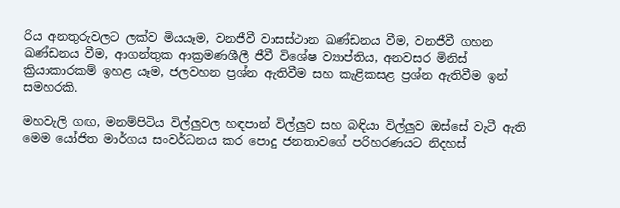රිය අනතුරුවලට ලක්ව මියයෑම, වනජීවී වාසස්ථාන ඛණ්ඩනය වීම, වනජීවී ගහන ඛණ්ඩනය වීම, ආගන්තුක ආක්‍රමණශීලී ජීවී විශේෂ ව්‍යාප්තිය, අනවසර මිනිස් ක්‍රියාකාරකම් ඉහළ යෑම, ජලවහන ප්‍රශ්න ඇතිවීම සහ කැළිකසළ ප්‍රශ්න ඇතිවීම ඉන් සමහරකි.

මහවැලි ගඟ, මනම්පිටිය විල්ලුවල හඳපාන් විල්ලුව සහ බඳියා විල්ලුව ඔස්සේ වැටී ඇති මෙම යෝජිත මාර්ගය සංවර්ධනය කර පොදු ජනතාවගේ පරිහරණයට නිදහස්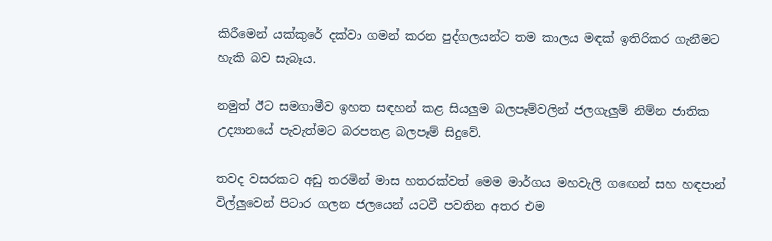කිරීමෙන් යක්කුරේ දක්වා ගමන් කරන පුද්ගලයන්ට තම කාලය මඳක් ඉතිරිකර ගැනීමට හැකි බව සැබෑය.

නමුත් ඊට සමගාමීව ඉහත සඳහන් කළ සියලුම බලපෑම්වලින් ජලගැලුම් නිම්න ජාතික උද්‍යානයේ පැවැත්මට බරපතළ බලපෑම් සිදුවේ.

තවද වසරකට අඩු තරමින් මාස හතරක්වත් මෙම මාර්ගය මහවැලි ගඟෙන් සහ හඳපාන් විල්ලුවෙන් පිටාර ගලන ජලයෙන් යටවී පවතින අතර එම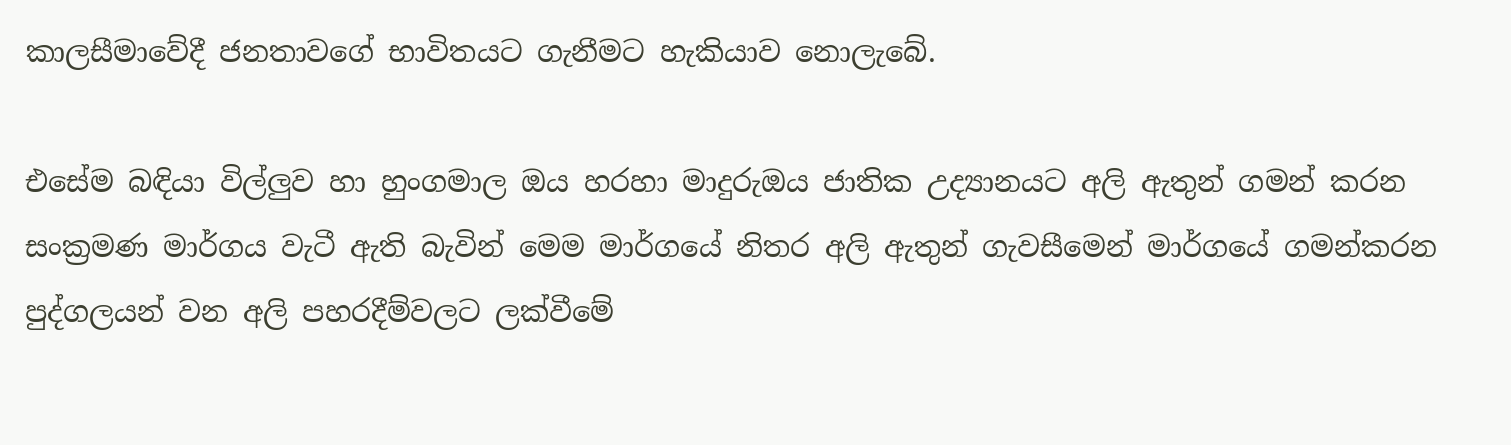කාලසීමාවේදී ජනතාවගේ භාවිතයට ගැනීමට හැකියාව නොලැබේ.

එසේම බඳියා විල්ලුව හා හුංගමාල ඔය හරහා මාදුරුඔය ජාතික උද්‍යානයට අලි ඇතුන් ගමන් කරන සංක්‍රමණ මාර්ගය වැටී ඇති බැවින් මෙම මාර්ගයේ නිතර අලි ඇතුන් ගැවසීමෙන් මාර්ගයේ ගමන්කරන පුද්ගලයන් වන අලි පහරදීම්වලට ලක්වීමේ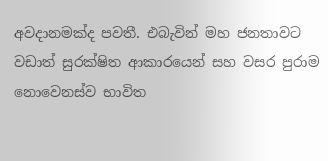අවදානමක්ද පවතී. එබැවින් මහ ජනතාවට වඩාත් සුරක්ෂිත ආකාරයෙන් සහ වසර පුරාම නොවෙනස්ව භාවිත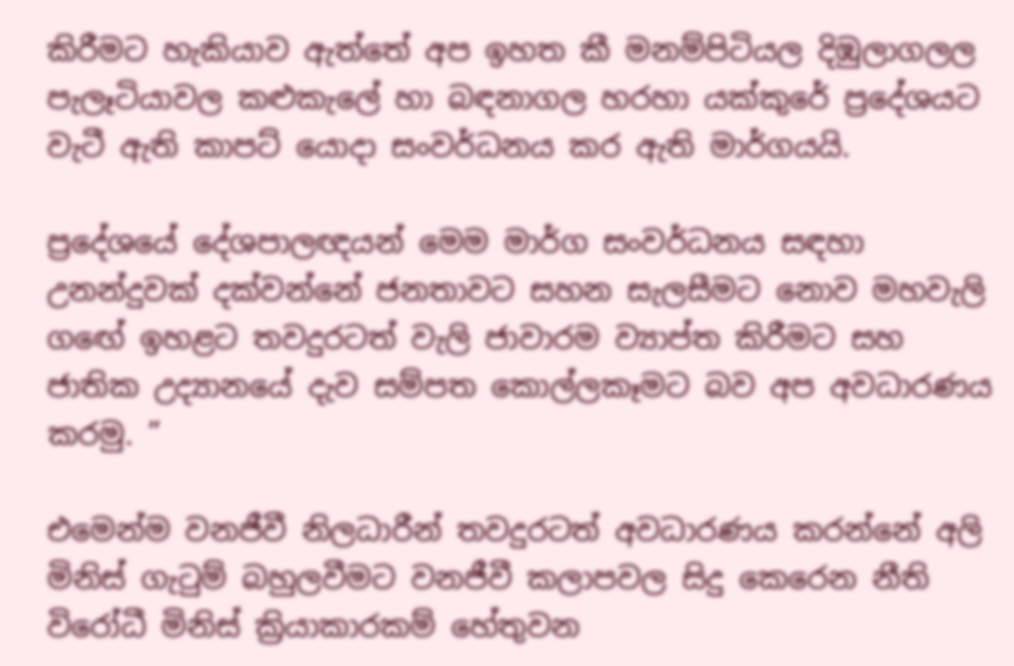කිරීමට හැකියාව ඇත්තේ අප ඉහත කී මනම්පිටියල දිඹුලාගලල පැලෑටියාවල කළුකැලේ හා බඳනාගල හරහා යක්කුරේ ප්‍රදේශයට වැටී ඇති කාපට් යොදා සංවර්ධනය කර ඇති මාර්ගයයි.

ප්‍රදේශයේ දේශපාලඥයන් මෙම මාර්ග සංවර්ධනය සඳහා උනන්දුවක් දක්වන්නේ ජනතාවට සහන සැලසීමට නොව මහවැලි ගඟේ ඉහළට තවදුරටත් වැලි ජාවාරම ව්‍යාප්ත කිරීමට සහ ජාතික උද්‍යානයේ දැව සම්පත කොල්ලකෑමට බව අප අවධාරණය කරමු. ”

එමෙන්ම වනජීවී නිලධාරීන් තවදුරටත් අවධාරණය කරන්නේ අලි මිනිස් ගැටුම් බහුලවීමට වනජීවී කලාපවල සිදු කෙරෙන නීති විරෝධී මිනිස් ක්‍රියාකාරකම් හේතුවන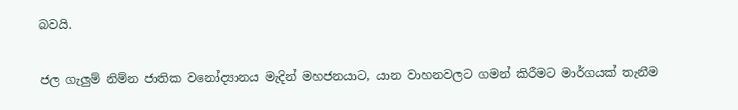බවයි.

ජල ගැලුම් නිම්න ජාතික වනෝද්‍යානය මැදින් මහජනයාට, යාන වාහනවලට ගමන් කිරීමට මාර්ගයක් තැනීම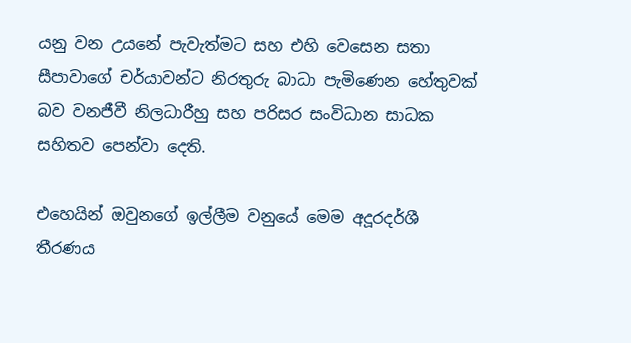යනු වන උයනේ පැවැත්මට සහ එහි වෙසෙන සතා සීපාවාගේ චර්යාවන්ට නිරතුරු බාධා පැමිණෙන හේතුවක් බව වනජීවී නිලධාරීහු සහ පරිසර සංවිධාන සාධක සහිතව පෙන්වා දෙති.

එහෙයින් ඔවුනගේ ඉල්ලීම වනුයේ මෙම අදූරදර්ශී තීරණය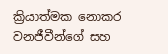ක්‍රියාත්මක නොකර වනජීවීන්ගේ සහ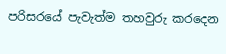පරිසරයේ පැවැත්ම තහවුරු කරදෙන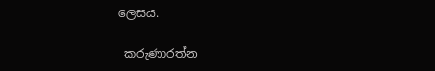ලෙසය.

 කරුණාරත්න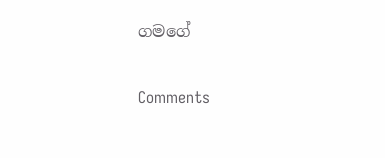ගමගේ

Comments